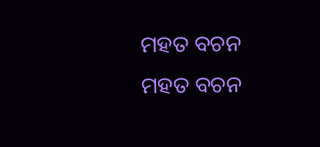ମହତ ବଚନ
ମହତ ବଚନ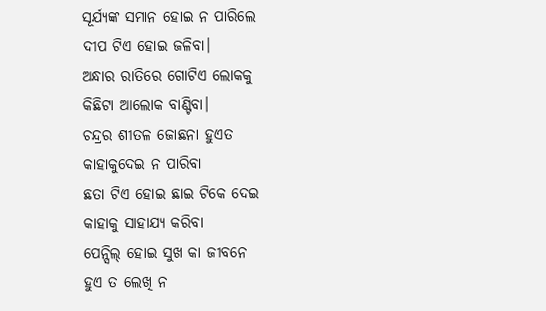ସୂର୍ଯ୍ୟଙ୍କ ସମାନ ହୋଇ ନ ପାରିଲେ
ଦୀପ ଟିଏ ହୋଇ ଜଳିବା।
ଅନ୍ଧାର ରାତିରେ ଗୋଟିଏ ଲୋକକୁ
କିଛିଟା ଆଲୋକ ବାଣ୍ଟିବା।
ଚନ୍ଦ୍ରର ଶୀତଳ ଜୋଛନା ହୁଏତ
କାହାକୁଦେଇ ନ ପାରିବା
ଛତା ଟିଏ ହୋଇ ଛାଇ ଟିକେ ଦେଇ
କାହାକୁ ସାହାଯ୍ୟ କରିବା
ପେନ୍ସିଲ୍ ହୋଇ ସୁଖ କା ଜୀବନେ
ହୁଏ ତ ଲେଖି ନ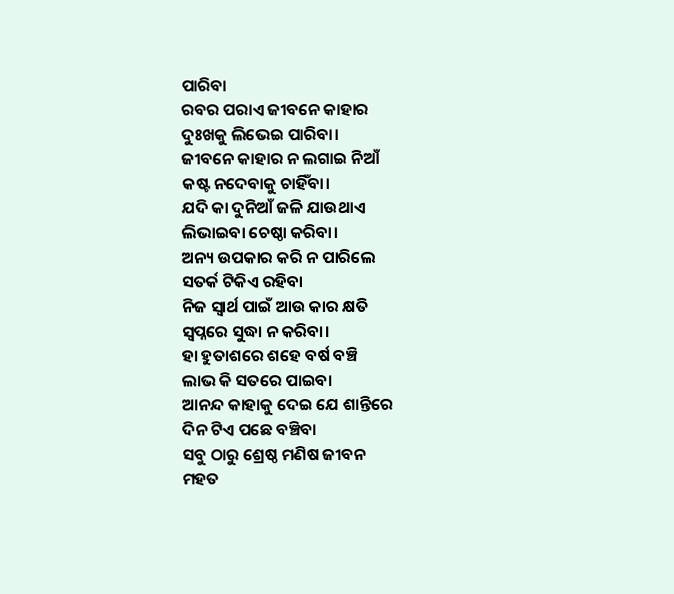ପାରିବା
ରବର ପରାଏ ଜୀବନେ କାହାର
ଦୁଃଖକୁ ଲିଭେଇ ପାରିବା।
ଜୀବନେ କାହାର ନ ଲଗାଇ ନିଆଁ
କଷ୍ଟ ନଦେବାକୁ ଚାହିଁବା।
ଯଦି କା ଦୁନିଆଁ ଜଳି ଯାଉଥାଏ
ଲିଭାଇବା ଚେଷ୍ଠା କରିବା।
ଅନ୍ୟ ଉପକାର କରି ନ ପାରିଲେ
ସତର୍କ ଟିକିଏ ରହିବା
ନିଜ ସ୍ୱାର୍ଥ ପାଇଁ ଆଉ କାର କ୍ଷତି
ସ୍ୱପ୍ନରେ ସୁଦ୍ଧା ନ କରିବା।
ହା ହୁତାଶରେ ଶହେ ବର୍ଷ ବଞ୍ଚି
ଲାଭ କି ସତରେ ପାଇବା
ଆନନ୍ଦ କାହାକୁ ଦେଇ ଯେ ଶାନ୍ତିରେ
ଦିନ ଟିଏ ପଛେ ବଞ୍ଚିବା
ସବୁ ଠାରୁ ଶ୍ରେଷ୍ଠ ମଣିଷ ଜୀବନ
ମହତ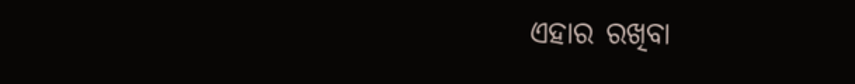ଏହାର ରଖିବା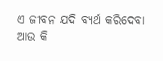ଏ ଜୀବନ ଯଦି ବ୍ୟର୍ଥ କରିଦେବା
ଆଉ କି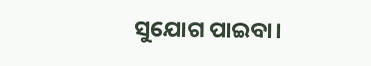ସୁଯୋଗ ପାଇବା।